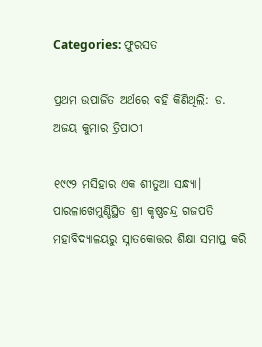Categories: ଫୁରସତ

ପ୍ରଥମ ଉପାର୍ଜିତ ଅର୍ଥରେ ବହି କିଣିଥିଲି: ଡ. ଅଜୟ କୁମାର ତ୍ରିପାଠୀ

୧୯୯୨ ମସିହାର ଏକ ଶୀତୁଆ ସନ୍ଧ୍ୟା। ପାରଳାଖେମୁଣ୍ଡିସ୍ଥିତ ଶ୍ରୀ କୃଷ୍ଣଚନ୍ଦ୍ର ଗଜପତି ମହାବିଦ୍ୟାଳୟରୁ ସ୍ନାତକୋତ୍ତର ଶିକ୍ଷା ସମାପ୍ତ କରି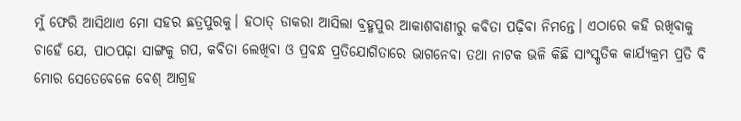ମୁଁ ଫେରି ଆସିଥାଏ ମୋ ସହର ଛତ୍ରପୁରକୁ। ହଠାତ୍‌ ଡାକରା ଆସିଲା ବ୍ରହ୍ମପୁର ଆକାଶବାଣୀରୁ କବିତା ପଢ଼ିବା ନିମନ୍ତେ। ଏଠାରେ କହି ରଖିବାକୁ ଚାହେଁ ଯେ, ପାଠପଢ଼ା ସାଙ୍ଗକୁ ଗପ, କବିତା ଲେଖିବା ଓ ପ୍ରବନ୍ଧ ପ୍ରତିଯୋଗିତାରେ ଭାଗନେବା ତଥା ନାଟକ ଭଳି କିଛି ସାଂସ୍କୃତିକ କାର୍ଯ୍ୟକ୍ରମ ପ୍ରତି ବି ମୋର ସେତେବେଳେ ବେଶ୍‌ ଆଗ୍ରହ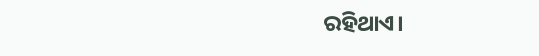ରହିଥାଏ।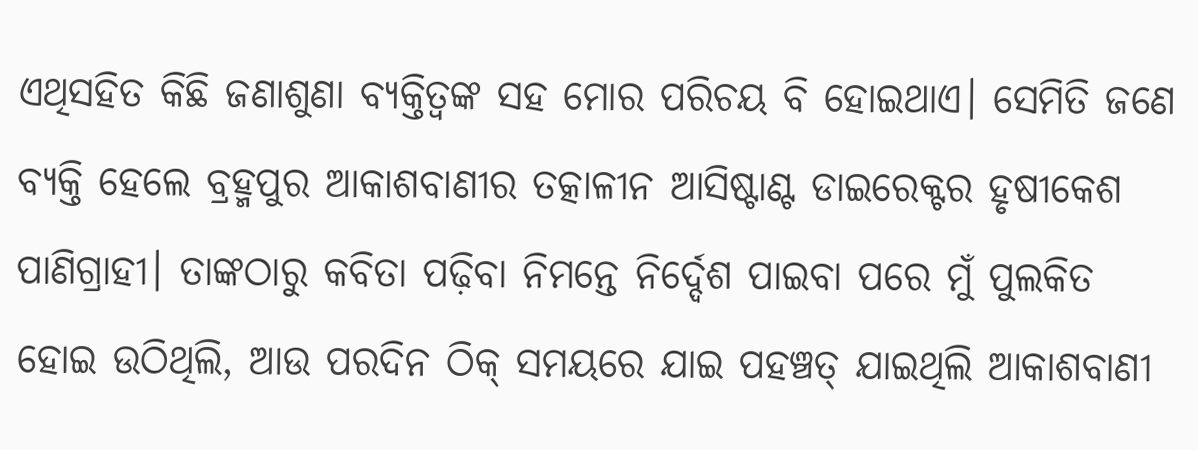ଏଥିସହିତ କିଛି ଜଣାଶୁଣା ବ୍ୟକ୍ତିତ୍ୱଙ୍କ ସହ ମୋର ପରିଚୟ ବି ହୋଇଥାଏ। ସେମିତି ଜଣେ ବ୍ୟକ୍ତି ହେଲେ ବ୍ରହ୍ମପୁର ଆକାଶବାଣୀର ତତ୍କାଳୀନ ଆସିଷ୍ଟାଣ୍ଟ ଡାଇରେକ୍ଟର ହୃଷୀକେଶ ପାଣିଗ୍ରାହୀ। ତାଙ୍କଠାରୁ କବିତା ପଢ଼ିବା ନିମନ୍ତେ ନିର୍ଦ୍ଦେଶ ପାଇବା ପରେ ମୁଁ ପୁଲକିତ ହୋଇ ଉଠିଥିଲି, ଆଉ ପରଦିନ ଠିକ୍‌ ସମୟରେ ଯାଇ ପହଞ୍ଚତ୍ ଯାଇଥିଲି ଆକାଶବାଣୀ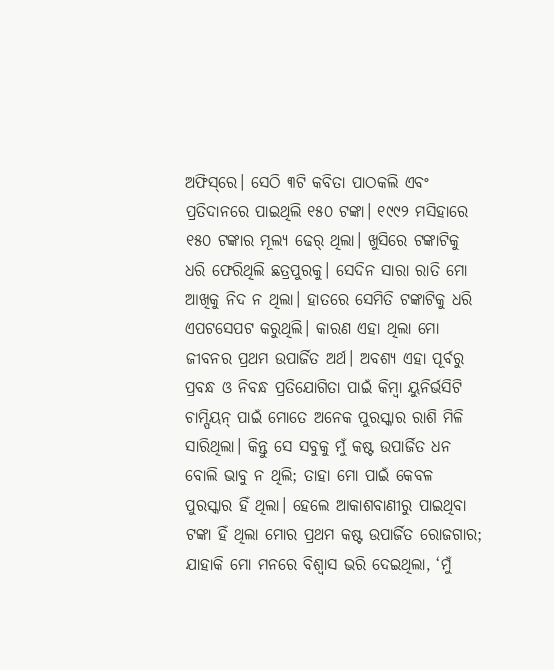ଅଫିସ୍‌ରେ। ସେଠି ୩ଟି କବିତା ପାଠକଲି ଏବଂ ପ୍ରତିଦାନରେ ପାଇଥିଲି ୧୫୦ ଟଙ୍କା। ୧୯୯୨ ମସିହାରେ ୧୫୦ ଟଙ୍କାର ମୂଲ୍ୟ ଢେର୍‌ ଥିଲା। ଖୁସିରେ ଟଙ୍କାଟିକୁ ଧରି ଫେରିଥିଲି ଛତ୍ରପୁରକୁ। ସେଦିନ ସାରା ରାତି ମୋ ଆଖିକୁ ନିଦ ନ ଥିଲା। ହାତରେ ସେମିତି ଟଙ୍କାଟିକୁ ଧରି ଏପଟସେପଟ କରୁଥିଲି। କାରଣ ଏହା ଥିଲା ମୋ ଜୀବନର ପ୍ରଥମ ଉପାର୍ଜିତ ଅର୍ଥ। ଅବଶ୍ୟ ଏହା ପୂର୍ବରୁ ପ୍ରବନ୍ଧ ଓ ନିବନ୍ଧ ପ୍ରତିଯୋଗିତା ପାଇଁ କିମ୍ବା ୟୁନିର୍ଭସିଟି ଚାମ୍ପିୟନ୍‌ ପାଇଁ ମୋତେ ଅନେକ ପୁରସ୍କାର ରାଶି ମିଳି ସାରିଥିଲା। କିନ୍ତୁ ସେ ସବୁକୁ ମୁଁ କଷ୍ଟ ଉପାର୍ଜିତ ଧନ ବୋଲି ଭାବୁ ନ ଥିଲି; ତାହା ମୋ ପାଇଁ କେବଳ ପୁରସ୍କାର ହିଁ ଥିଲା। ହେଲେ ଆକାଶବାଣୀରୁ ପାଇଥିବା ଟଙ୍କା ହିଁ ଥିଲା ମୋର ପ୍ରଥମ କଷ୍ଟ ଉପାର୍ଜିତ ରୋଜଗାର; ଯାହାକି ମୋ ମନରେ ବିଶ୍ୱାସ ଭରି ଦେଇଥିଲା, ‘ମୁଁ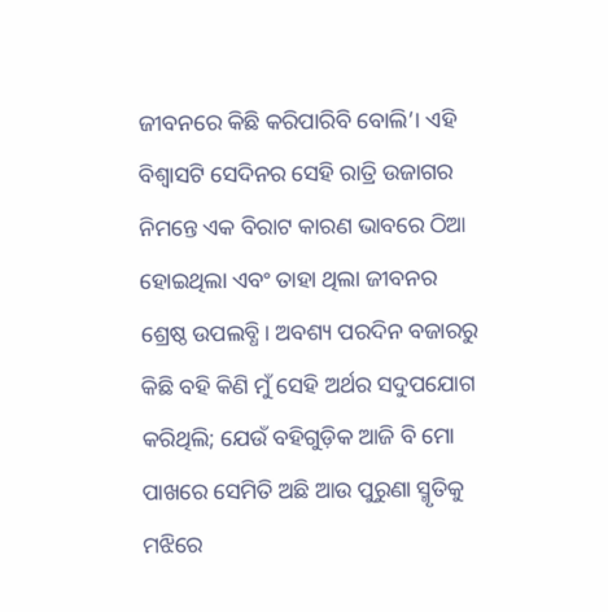ଜୀବନରେ କିଛି କରିପାରିବି ବୋଲି’। ଏହି ବିଶ୍ୱାସଟି ସେଦିନର ସେହି ରାତ୍ରି ଉଜାଗର ନିମନ୍ତେ ଏକ ବିରାଟ କାରଣ ଭାବରେ ଠିଆ ହୋଇଥିଲା ଏବଂ ତାହା ଥିଲା ଜୀବନର ଶ୍ରେଷ୍ଠ ଉପଲବ୍ଧି। ଅବଶ୍ୟ ପରଦିନ ବଜାରରୁ କିଛି ବହି କିଣି ମୁଁ ସେହି ଅର୍ଥର ସଦୁପଯୋଗ କରିଥିଲି; ଯେଉଁ ବହିଗୁଡ଼ିକ ଆଜି ବି ମୋ ପାଖରେ ସେମିତି ଅଛି ଆଉ ପୁରୁଣା ସ୍ମୃତିକୁ ମଝିରେ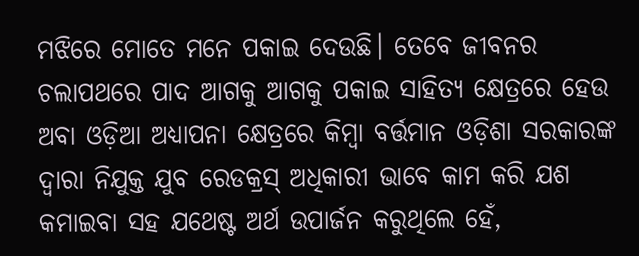ମଝିରେ ମୋତେ ମନେ ପକାଇ ଦେଉଛି। ତେବେ ଜୀବନର ଚଲାପଥରେ ପାଦ ଆଗକୁ ଆଗକୁ ପକାଇ ସାହିତ୍ୟ କ୍ଷେତ୍ରରେ ହେଉ ଅବା ଓଡ଼ିଆ ଅଧ୍ୟାପନା କ୍ଷେତ୍ରରେ କିମ୍ବା ବର୍ତ୍ତମାନ ଓଡ଼ିଶା ସରକାରଙ୍କ ଦ୍ୱାରା ନିଯୁକ୍ତ ଯୁବ ରେଡକ୍ରସ୍‌ ଅଧିକାରୀ ଭାବେ କାମ କରି ଯଶ କମାଇବା ସହ ଯଥେଷ୍ଟ ଅର୍ଥ ଉପାର୍ଜନ କରୁଥିଲେ ହେଁ,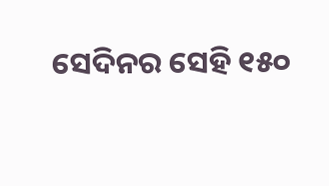ସେଦିନର ସେହି ୧୫୦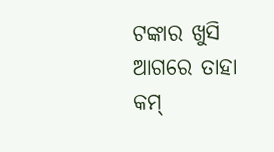ଟଙ୍କାର ଖୁସି ଆଗରେ ତାହା କମ୍‌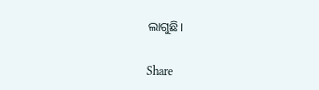ଲାଗୁଛି।

Share